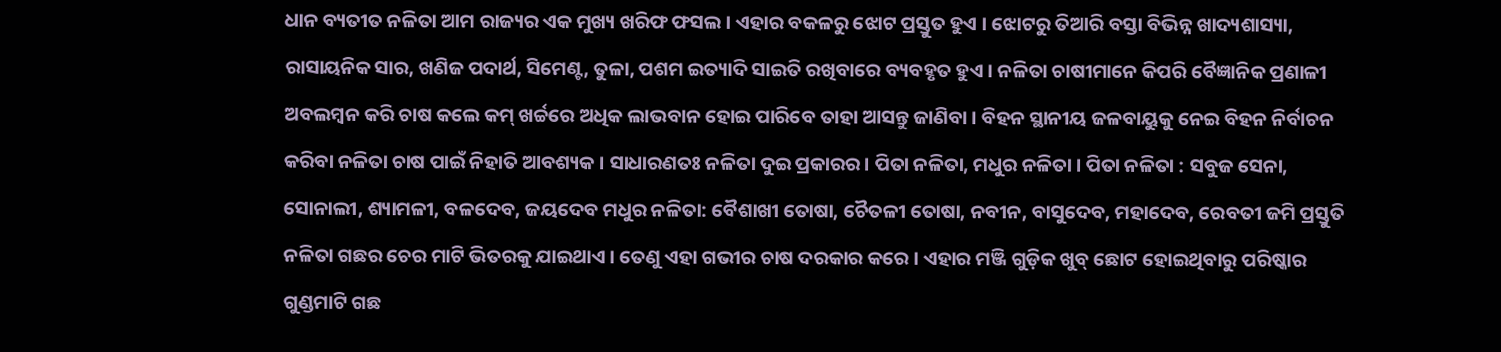ଧାନ ବ୍ୟତୀତ ନଳିତା ଆମ ରାଜ୍ୟର ଏକ ମୁଖ୍ୟ ଖରିଫ ଫସଲ । ଏହାର ବକଳରୁ ଝୋଟ ପ୍ରସ୍ତୁତ ହୁଏ । ଝୋଟରୁ ତିଆରି ବସ୍ତା ବିଭିନ୍ନ ଖାଦ୍ୟଶାସ୍ୟା, ରାସାୟନିକ ସାର, ଖଣିଜ ପଦାର୍ଥ, ସିମେଣ୍ଟ, ତୁଳା, ପଶମ ଇତ୍ୟାଦି ସାଇତି ରଖିବାରେ ବ୍ୟବହୃତ ହୁଏ । ନଳିତା ଚାଷୀମାନେ କିପରି ବୈଜ୍ଞାନିକ ପ୍ରଣାଳୀ ଅବଲମ୍ବନ କରି ଚାଷ କଲେ କମ୍ ଖର୍ଚ୍ଚରେ ଅଧିକ ଲାଭବାନ ହୋଇ ପାରିବେ ତାହା ଆସନ୍ତୁ ଜାଣିବା । ବିହନ ସ୍ଥାନୀୟ ଜଳବାୟୁକୁ ନେଇ ବିହନ ନିର୍ବାଚନ କରିବା ନଳିତା ଚାଷ ପାଇଁ ନିହାତି ଆବଶ୍ୟକ । ସାଧାରଣତଃ ନଳିତା ଦୁଇ ପ୍ରକାରର। ପିତା ନଳିତା, ମଧୁର ନଳିତା । ପିତା ନଳିତା : ସବୁଜ ସେନା, ସୋନାଲୀ, ଶ୍ୟାମଳୀ, ବଳଦେବ, ଜୟଦେବ ମଧୁର ନଳିତା: ବୈଶାଖୀ ତୋଷା, ଚୈତଳୀ ତୋଷା, ନବୀନ, ବାସୁଦେବ, ମହାଦେବ, ରେବତୀ ଜମି ପ୍ରସ୍ତୁତି ନଳିତା ଗଛର ଚେର ମାଟି ଭିତରକୁ ଯାଇଥାଏ । ତେଣୁ ଏହା ଗଭୀର ଚାଷ ଦରକାର କରେ । ଏହାର ମଞ୍ଜି ଗୁଡ଼ିକ ଖୁବ୍ ଛୋଟ ହୋଇଥିବାରୁ ପରିଷ୍କାର ଗୁଣ୍ଡମାଟି ଗଛ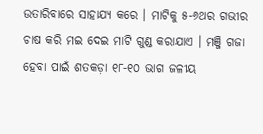ଉତାରିବାରେ ସାହାଯ୍ୟ କରେ । ମାଟିକୁ ୫-୬ଥର ଗଭୀର ଚାଷ କରି ମଇ ଦେଇ ମାଟି ଗୁଣ୍ଡ କରାଯାଏ । ମଞ୍ଜି ଗଜା ହେବା ପାଇଁ ଶତକଡ଼ା ୧୮-୧୦ ଭାଗ ଜଳୀୟ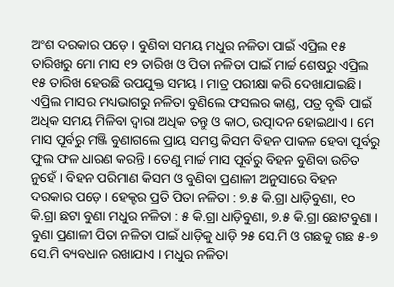ଅଂଶ ଦରକାର ପଡ଼େ । ବୁଣିବା ସମୟ ମଧୁର ନଳିତା ପାଇଁ ଏପ୍ରିଲ ୧୫ ତାରିଖରୁ ମୋ ମାସ ୧୨ ତାରିଖ ଓ ପିତା ନଳିତା ପାଇଁ ମାର୍ଚ୍ଚ ଶେଷରୁ ଏପ୍ରିଲ ୧୫ ତାରିଖ ହେଉଛି ଉପଯୁକ୍ତ ସମୟ । ମାତ୍ର ପରୀକ୍ଷା କରି ଦେଖାଯାଇଛି। ଏପ୍ରିଲ ମାସର ମଧ୍ୟଭାଗରୁ ନଳିତା ବୁଣିଲେ ଫସଲର କାଣ୍ଡ, ପତ୍ର ବୃଦ୍ଧି ପାଇଁ ଅଧିକ ସମୟ ମିଳିବା ଦ୍ଵାରା ଅଧିକ ତନ୍ତୁ ଓ କାଠ, ଉତ୍ପାଦନ ହୋଇଥାଏ । ମେ ମାସ ପୂର୍ବରୁ ମଞ୍ଜି ବୁଣାଗଲେ ପ୍ରାୟ ସମସ୍ତ କିସମ ବିହନ ପାକଳ ହେବା ପୂର୍ବରୁ ଫୁଲ ଫଳ ଧାରଣ କରନ୍ତି । ତେଣୁ ମାର୍ଚ୍ଚ ମାସ ପୂର୍ବରୁ ବିହନ ବୁଣିବା ଉଚିତ ନୁହେଁ । ବିହନ ପରିମାଣ କିସମ ଓ ବୁଣିବା ପ୍ରଣାଳୀ ଅନୁସାରେ ବିହନ ଦରକାର ପଡ଼େ । ହେକ୍ଟର ପ୍ରତି ପିତା ନଳିତା : ୭.୫ କି.ଗ୍ରା ଧାଡ଼ିବୁଣା, ୧୦ କି.ଗ୍ରା ଛଟା ବୁଣା ମଧୁର ନଳିତା : ୫ କି.ଗ୍ରା ଧାଡ଼ିବୁଣା, ୭.୫ କି.ଗ୍ରା ଛୋଟବୁଣା । ବୁଣା ପ୍ରଣାଳୀ ପିତା ନଳିତା ପାଇଁ ଧାଡ଼ିକୁ ଧାଡ଼ି ୨୫ ସେ.ମି ଓ ଗଛକୁ ଗଛ ୫-୭ ସେ.ମି ବ୍ୟବଧାନ ରଖାଯାଏ । ମଧୁର ନଳିତା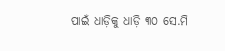ପାଇଁ ଧାଡ଼ିକୁ ଧାଡ଼ି ୩୦ ସେ.ମି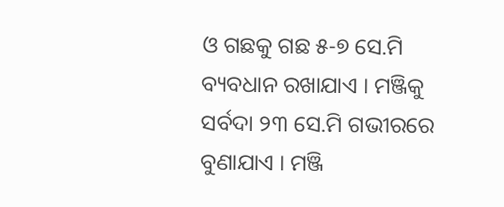ଓ ଗଛକୁ ଗଛ ୫-୭ ସେ.ମି ବ୍ୟବଧାନ ରଖାଯାଏ । ମଞ୍ଜିକୁ ସର୍ବଦା ୨୩ ସେ.ମି ଗଭୀରରେ ବୁଣାଯାଏ । ମଞ୍ଜି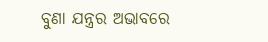ବୁଣା ଯନ୍ତ୍ରର ଅଭାବରେ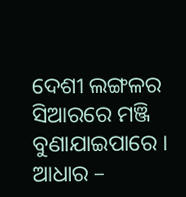ଦେଶୀ ଲଙ୍ଗଳର ସିଆରରେ ମଞ୍ଜି ବୁଣାଯାଇପାରେ । ଆଧାର –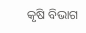କୃଷି ବିଭାଗ